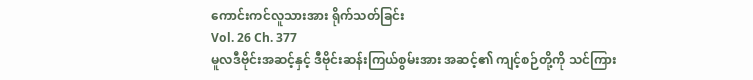ကောင်းကင်လူသားအား ရိုက်သတ်ခြင်း
Vol. 26 Ch. 377
မူလဒီဗိုင်းအဆင့်နှင့် ဒီဗိုင်းဆန်းကြယ်စွမ်းအား အဆင့်၏ ကျင့်စဉ်တို့ကို သင်ကြား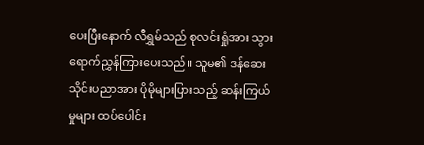ပေးပြီးနောက် လီရွှမ်သည် စုလင်းရှုံအား သွားရောက်ညွှန်ကြားပေးသည်။ သူမ၏ ဒန်ဆေးသိုင်းပညာအား ပိုမိုများပြားသည့် ဆန်းကြယ်မှုများ ထပ်ပေါင်း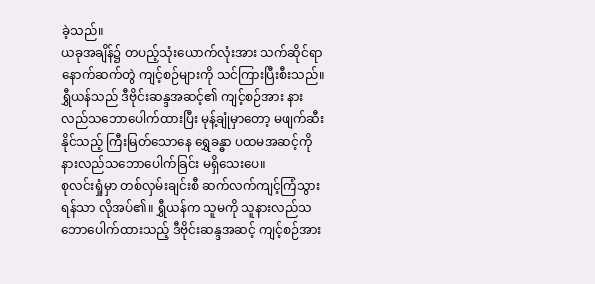ခဲ့သည်။
ယခုအချိန်၌ တပည့်သုံးယောက်လုံးအား သက်ဆိုင်ရာ နောက်ဆက်တွဲ ကျင့်စဉ်များကို သင်ကြားပြီးစီးသည်။
ရွှီယန်သည် ဒီဗိုင်းဆန္ဒအဆင့်၏ ကျင့်စဉ်အား နားလည်သဘောပေါက်ထားပြီး မုန့်ချုံမှာတော့ မဖျက်ဆီးနိုင်သည့် ကြီးမြတ်သောနေ ရွှေခန္ဓာ ပထမအဆင့်ကို နားလည်သဘောပေါက်ခြင်း မရှိသေးပေ။
စုလင်းရှုံမှာ တစ်လှမ်းချင်းစီ ဆက်လက်ကျင့်ကြံသွားရန်သာ လိုအပ်၏။ ရွှီယန်က သူမကို သူနားလည်သဘောပေါက်ထားသည့် ဒီဗိုင်းဆန္ဒအဆင့် ကျင့်စဉ်အား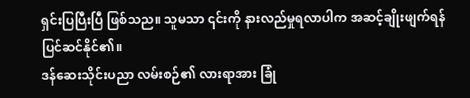ရှင်းပြပြီးပြီ ဖြစ်သည။ သူမသာ ၎င်းကို နားလည်မှုရလာပါက အဆင့်ချိုးဖျက်ရန် ပြင်ဆင်နိုင်၏။
ဒန်ဆေးသိုင်းပညာ လမ်းစဉ်၏ လားရာအား ခြုံ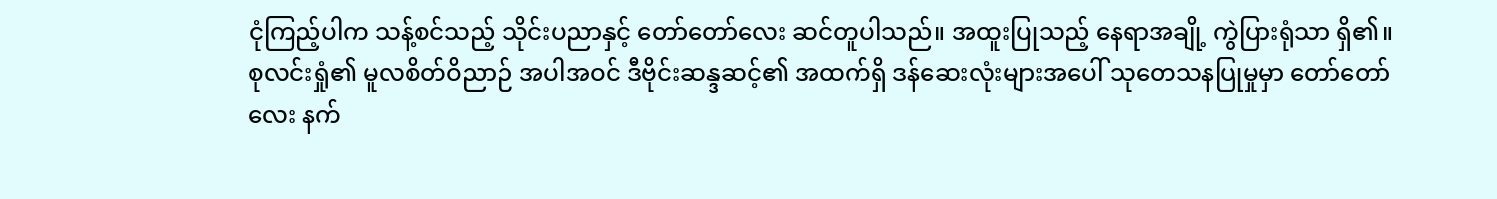ငုံကြည့်ပါက သန့်စင်သည့် သိုင်းပညာနှင့် တော်တော်လေး ဆင်တူပါသည်။ အထူးပြုသည့် နေရာအချို့ ကွဲပြားရုံသာ ရှိ၏။
စုလင်းရှုံ၏ မူလစိတ်ဝိညာဉ် အပါအဝင် ဒီဗိုင်းဆန္ဒဆင့်၏ အထက်ရှိ ဒန်ဆေးလုံးများအပေါ် သုတေသနပြုမှုမှာ တော်တော်လေး နက်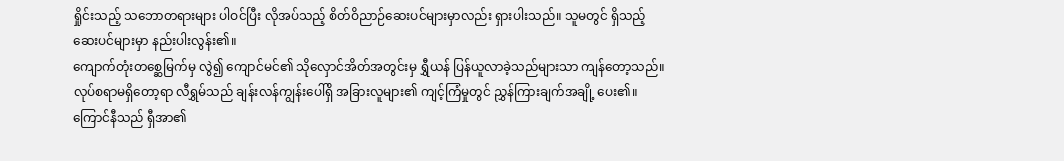ရှိုင်းသည့် သဘောတရားများ ပါဝင်ပြီး လိုအပ်သည့် စိတ်ဝိညာဉ်ဆေးပင်များမှာလည်း ရှားပါးသည်။ သူမတွင် ရှိသည့် ဆေးပင်များမှာ နည်းပါးလွန်း၏။
ကျောက်တုံးတစ္ဆေမြက်မှ လွဲ၍ ကျောင်မင်၏ သိုလှောင်အိတ်အတွင်းမှ ရွှီယန် ပြန်ယူလာခဲ့သည်များသာ ကျန်တော့သည်။
လုပ်စရာမရှိတော့ရာ လီရွှမ်သည် ချန်းလန်ကျွန်းပေါ်ရှိ အခြားလူများ၏ ကျင့်ကြံမှုတွင် ညွှန်ကြားချက်အချို့ ပေး၏။ ကြောင်နီသည် ရှီအာ၏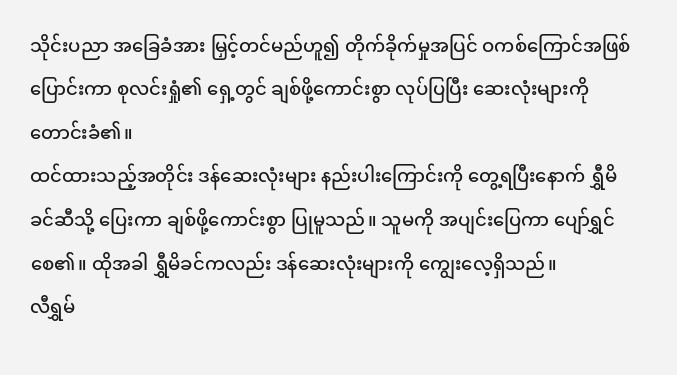သိုင်းပညာ အခြေခံအား မြှင့်တင်မည်ဟူ၍ တိုက်ခိုက်မှုအပြင် ဝကစ်ကြောင်အဖြစ် ပြောင်းကာ စုလင်းရှုံ၏ ရှေ့တွင် ချစ်ဖို့ကောင်းစွာ လုပ်ပြပြီး ဆေးလုံးများကို တောင်းခံ၏။
ထင်ထားသည့်အတိုင်း ဒန်ဆေးလုံးများ နည်းပါးကြောင်းကို တွေ့ရပြီးနောက် ရွှီမိခင်ဆီသို့ ပြေးကာ ချစ်ဖို့ကောင်းစွာ ပြုမူသည်။ သူမကို အပျင်းပြေကာ ပျော်ရွှင်စေ၏။ ထိုအခါ ရွှီမိခင်ကလည်း ဒန်ဆေးလုံးများကို ကျွေးလေ့ရှိသည်။
လီရွှမ်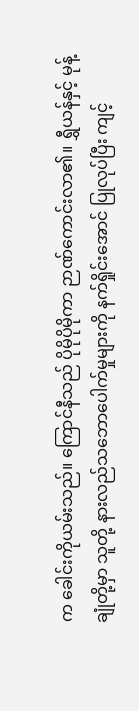က ခေါင်းကိုယမ်းသည်။ ကြောင်နီသည် ပိုမိုပိုမိုကာ ဉာဏ်ကောင်းလာ၏။ ရွှီယန်နှင့် မုန့်ချုံတို့မှာ သူတို့ နားလည်သဘောပေါက်မှုများကို နက်ရှိုင်းအောင် ပြုလုပ်ပြီး ကျင့်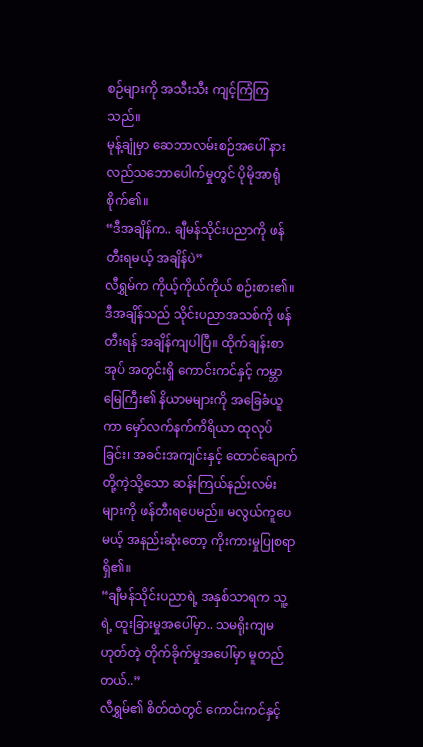စဉ်များကို အသီးသီး ကျင့်ကြံကြသည်။
မုန့်ချုံမှာ ဆေဘာလမ်းစဉ်အပေါ် နားလည်သဘောပေါက်မှုတွင် ပိုမိုအာရုံစိုက်၏။
“ဒီအချိန်က.. ချီမန်သိုင်းပညာကို ဖန်တီးရမယ့် အချိန်ပဲ”
လီရွှမ်က ကိုယ့်ကိုယ်ကိုယ် စဉ်းစား၏။
ဒီအချိန်သည် သိုင်းပညာအသစ်ကို ဖန်တီးရန် အချိန်ကျပါပြီ။ ထိုက်ချန်းစာအုပ် အတွင်းရှိ ကောင်းကင်နှင့် ကမ္ဘာမြေကြီး၏ နိယာမများကို အခြေခံယူကာ မှော်လက်နက်ကိရိယာ ထုလုပ်ခြင်း၊ အခင်းအကျင်းနှင့် ထောင်ချောက်တို့ကဲ့သို့သော ဆန်းကြယ်နည်းလမ်းများကို ဖန်တီးရပေမည်။ မလွယ်ကူပေမယ့် အနည်းဆုံးတော့ ကိုးကားမှုပြုစရာ ရှိ၏။
“ချီမန်သိုင်းပညာရဲ့ အနှစ်သာရက သူ့ရဲ့ ထူးခြားမှုအပေါ်မှာ.. သမရိုးကျမဟုတ်တဲ့ တိုက်ခိုက်မှုအပေါ်မှာ မူတည်တယ်..”
လီရွှမ်၏ စိတ်ထဲတွင် ကောင်းကင်နှင့်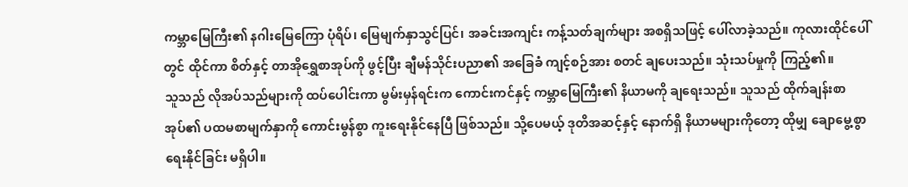ကမ္ဘာမြေကြီး၏ နဂါးမြေကြော ပုံရိပ်၊ မြေမျက်နှာသွင်ပြင်၊ အခင်းအကျင်း ကန့်သတ်ချက်များ အစရှိသဖြင့် ပေါ်လာခဲ့သည်။ ကုလားထိုင်ပေါ်တွင် ထိုင်ကာ စိတ်နှင့် တာအိုရွှေစာအုပ်ကို ဖွင့်ပြီး ချီမန်သိုင်းပညာ၏ အခြေခံ ကျင့်စဉ်အား စတင် ချပေးသည်။ သုံးသပ်မှုကို ကြည့်၏။
သူသည် လိုအပ်သည်များကို ထပ်ပေါင်းကာ မွမ်းမှန်ရင်းက ကောင်းကင်နှင့် ကမ္ဘာမြေကြီး၏ နိယာမကို ချရေးသည်။ သူသည် ထိုက်ချန်းစာအုပ်၏ ပထမစာမျက်နှာကို ကောင်းမွန်စွာ ကူးရေးနိုင်နေပြီ ဖြစ်သည်။ သို့ပေမယ့် ဒုတိအဆင့်နှင့် နောက်ရှိ နိယာမများကိုတော့ ထိုမျှ ချောမွေ့စွာ ရေးနိုင်ခြင်း မရှိပါ။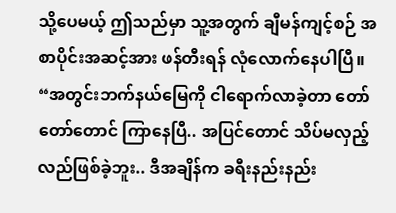သို့ပေမယ့် ဤသည်မှာ သူ့အတွက် ချီမန်ကျင့်စဉ် အစာပိုင်းအဆင့်အား ဖန်တီးရန် လုံလောက်နေပါပြီ။
“အတွင်းဘက်နယ်မြေကို ငါရောက်လာခဲ့တာ တော်တော်တောင် ကြာနေပြီ.. အပြင်တောင် သိပ်မလှည့်လည်ဖြစ်ခဲ့ဘူး.. ဒီအချိန်က ခရီးနည်းနည်း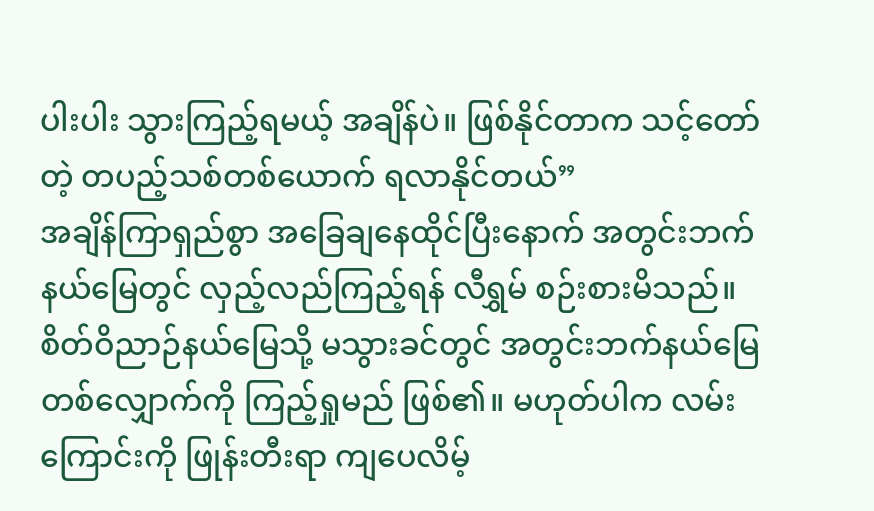ပါးပါး သွားကြည့်ရမယ့် အချိန်ပဲ။ ဖြစ်နိုင်တာက သင့်တော်တဲ့ တပည့်သစ်တစ်ယောက် ရလာနိုင်တယ်”
အချိန်ကြာရှည်စွာ အခြေချနေထိုင်ပြီးနောက် အတွင်းဘက်နယ်မြေတွင် လှည့်လည်ကြည့်ရန် လီရွှမ် စဉ်းစားမိသည်။ စိတ်ဝိညာဉ်နယ်မြေသို့ မသွားခင်တွင် အတွင်းဘက်နယ်မြေ တစ်လျှောက်ကို ကြည့်ရှုမည် ဖြစ်၏။ မဟုတ်ပါက လမ်းကြောင်းကို ဖြုန်းတီးရာ ကျပေလိမ့်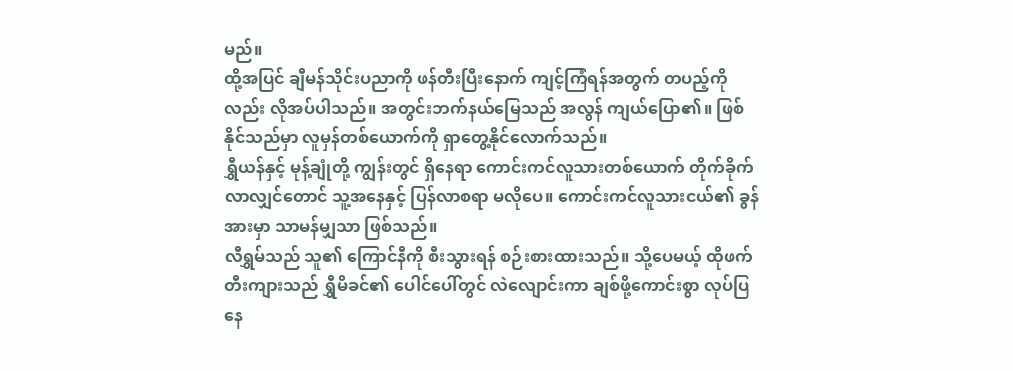မည်။
ထို့အပြင် ချီမန်သိုင်းပညာကို ဖန်တီးပြီးနောက် ကျင့်ကြံရန်အတွက် တပည့်ကိုလည်း လိုအပ်ပါသည်။ အတွင်းဘက်နယ်မြေသည် အလွန် ကျယ်ပြော၏။ ဖြစ်နိုင်သည်မှာ လူမှန်တစ်ယောက်ကို ရှာတွေ့နိုင်လောက်သည်။
ရွှီယန်နှင့် မုန့်ချုံတို့ ကျွန်းတွင် ရှိနေရာ ကောင်းကင်လူသားတစ်ယောက် တိုက်ခိုက်လာလျှင်တောင် သူ့အနေနှင့် ပြန်လာစရာ မလိုပေ။ ကောင်းကင်လူသားငယ်၏ ခွန်အားမှာ သာမန်မျှသာ ဖြစ်သည်။
လီရွှမ်သည် သူ၏ ကြောင်နီကို စီးသွားရန် စဉ်းစားထားသည်။ သို့ပေမယ့် ထိုဖက်တီးကျားသည် ရွှီမိခင်၏ ပေါင်ပေါ်တွင် လဲလျောင်းကာ ချစ်ဖို့ကောင်းစွာ လုပ်ပြနေ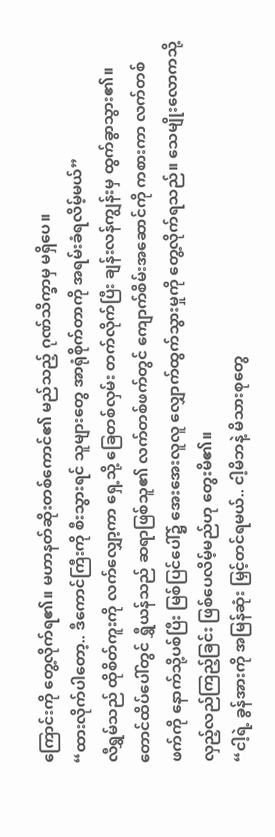ကြောင်းကို တွေ့လိုက်ရ၏။ မဟာနတ်ဆိုးတစ်ကောင်၏ မည်သည့် ဂုဏ်သိက္ခာမှ မရှိပေ။
“ထားလိုက်ပါတော့.. ဒီကောင်ကြီးကို စီးသွားရင် သူများတွေ အာရုံစိုက်တာကို အရမ်းခံရလိမ့်မယ်”
လီရွှမ်သည် ထိုစိတ်ကူးကို လက်လျှော့ကာ ရှေ့သို့ ခြေတစ်လှမ်း တက်လိုက်ပြီး ချန်းလန်ကျွန်းမှ ထွက်ခွာသွား၏။
တောင်ထိပ်ပေါ်တွင် ရွှီယန်သည် ဆရာဖြစ်သူ၏ လက်တစ်ဖက်တွင် ကျောက်စိမ်းအဆောင်ကို ကစားကာ လက်တစ်ဖက်ကို နောက်သို့ပစ်ပြီး မြစ်ပြင်ပေါ်၌ အေးအေးလူလူ လျှောက်ထွက်သွားမှုကို တွေ့လိုက်ရသည်။ သေမျိုးလောကသို့ လှည့်လည်ကြည့်ခြင်း ဖြစ်ပေလိမ့်မည်ဟု တွေးမိ၏။
“ငါ့ရဲ့ ခွန်အားကို အမြန်ဆုံး မြှင့်တင်ရမယ်.. ငါ့မိဘနဲ့ မိသားစုတွေ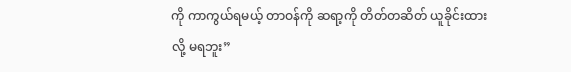ကို ကာကွယ်ရမယ့် တာဝန်ကို ဆရာ့ကို တိတ်တဆိတ် ယူခိုင်းထားလို့ မရဘူး”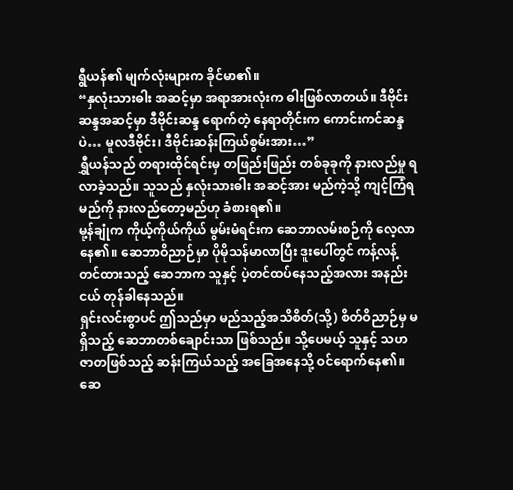ရွီယန်၏ မျက်လုံးများက ခိုင်မာ၏။
“နှလုံးသားဓါး အဆင့်မှာ အရာအားလုံးက ဓါးဖြစ်လာတယ်။ ဒီဗိုင်းဆန္ဒအဆင့်မှာ ဒီဗိုင်းဆန္ဒ ရောက်တဲ့ နေရာတိုင်းက ကောင်းကင်ဆန္ဒပဲ… မူလဒီဗိုင်း၊ ဒီဗိုင်းဆန်းကြယ်စွမ်းအား…”
ရွှီယန်သည် တရားထိုင်ရင်းမှ တဖြည်းဖြည်း တစ်ခုခုကို နားလည်မှု ရလာခဲ့သည်။ သူသည် နှလုံးသားဓါး အဆင့်အား မည်ကဲ့သို့ ကျင့်ကြံရမည်ကို နားလည်တော့မည်ဟု ခံစားရ၏။
မု့န်ချုံက ကိုယ့်ကိုယ်ကိုယ် မွမ်းမံရင်းက ဆေဘာလမ်းစဉ်ကို လေ့လာနေ၏။ ဆေဘာဝိညာဉ်မှာ ပိုမိုသန်မာလာပြီး ဒူးပေါ်တွင် ကန့်လန့်တင်ထားသည့် ဆေဘာက သူနှင့် ပဲ့တင်ထပ်နေသည့်အလား အနည်းငယ် တုန်ခါနေသည်။
ရှင်းလင်းစွာပင် ဤသည်မှာ မည်သည့်အသိစိတ်(သို့) စိတ်ဝိညာဉ်မှ မရှိသည့် ဆေဘာတစ်ချောင်းသာ ဖြစ်သည်။ သို့ပေမယ့် သူနှင့် သဟဇာတဖြစ်သည့် ဆန်းကြယ်သည့် အခြေအနေသို့ ဝင်ရောက်နေ၏။
ဆေ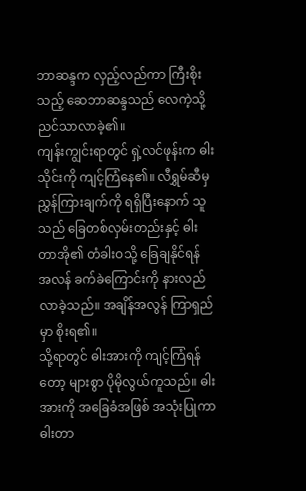ဘာဆန္ဒက လှည့်လည်ကာ ကြီးစိုးသည့် ဆေဘာဆန္ဒသည် လေကဲ့သို့ ညင်သာလာခဲ့၏။
ကျန်းကျွင်းရာတွင် ရှဲ့လင်ဖုန်းက ဓါးသိုင်းကို ကျင့်ကြံနေ၏။ လီရွှမ်ဆီမှ ညွှန်ကြားချက်ကို ရရှိပြီးနောက် သူသည် ခြေတစ်လှမ်းတည်းနှင့် ဓါးတာအို၏ တံခါးဝသို့ ခြေချနိုင်ရန် အလန် ခက်ခဲကြောင်းကို နားလည်လာခဲ့သည်။ အချိန်အလွန် ကြာရှည်မှာ စိုးရ၏။
သို့ရာတွင် ဓါးအားကို ကျင့်ကြံရန်တော့ များစွာ ပိုမိုလွယ်ကူသည်။ ဓါးအားကို အခြေခံအဖြစ် အသုံးပြုကာ ဓါးတာ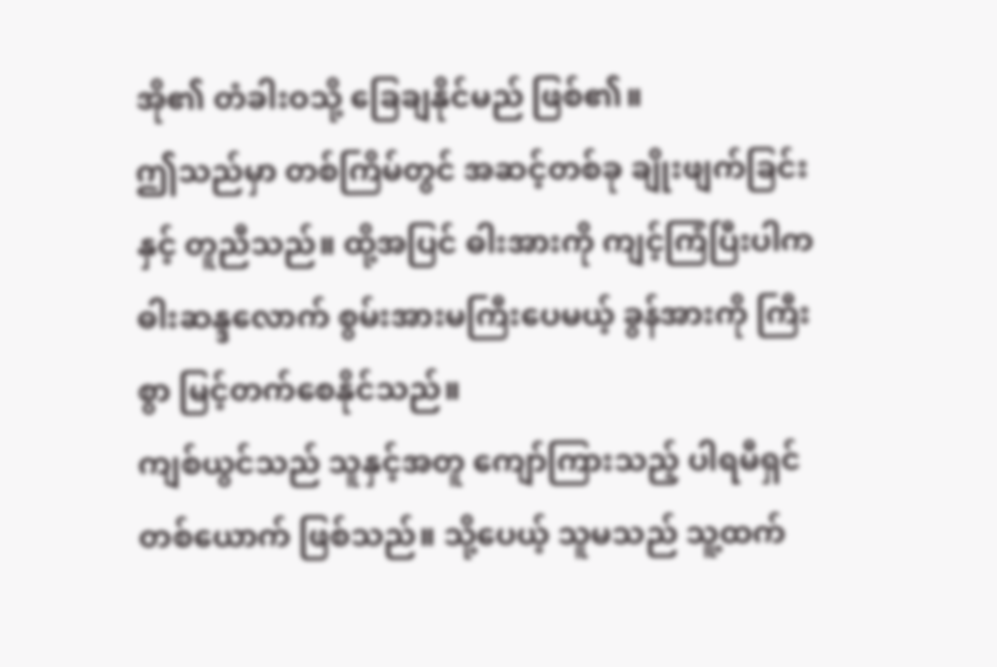အို၏ တံခါးဝသို့ ခြေချနိုင်မည် ဖြစ်၏။
ဤသည်မှာ တစ်ကြိမ်တွင် အဆင့်တစ်ခု ချိုးဖျက်ခြင်းနှင့် တူညီသည်။ ထို့အပြင် ဓါးအားကို ကျင့်ကြံပြီးပါက ဓါးဆန္ဒလောက် စွမ်းအားမကြီးပေမယ့် ခွန်အားကို ကြီးစွာ မြင့်တက်စေနိုင်သည်။
ကျစ်ယွင်သည် သူနှင့်အတူ ကျော်ကြားသည့် ပါရမီရှင်တစ်ယောက် ဖြစ်သည်။ သို့ပေယ့် သူမသည် သူ့ထက်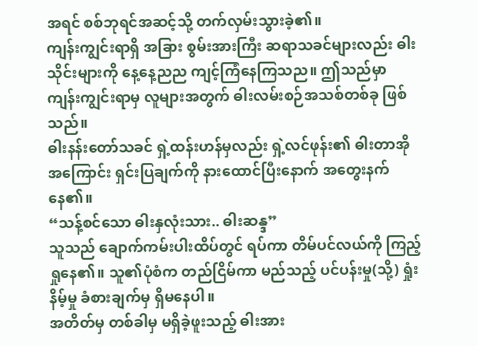အရင် စစ်ဘုရင်အဆင့်သို့ တက်လှမ်းသွားခဲ့၏။
ကျန်းကျွင်းရာရှိ အခြား စွမ်းအားကြီး ဆရာသခင်များလည်း ဓါးသိုင်းများကို နေ့နေ့ညည ကျင့်ကြံနေကြသည။ ဤသည်မှာ ကျန်းကျွင်းရာမှ လူများအတွက် ဓါးလမ်းစဉ်အသစ်တစ်ခု ဖြစ်သည်။
ဓါးနန်းတော်သခင် ရှဲ့ထန်းဟန်မှလည်း ရှဲ့လင်ဖုန်း၏ ဓါးတာအိုအကြောင်း ရှင်းပြချက်ကို နားထောင်ပြီးနောက် အတွေးနက်နေ၏။
“သန့်စင်သော ဓါးနှလုံးသား.. ဓါးဆန္ဒ”
သူသည် ချောက်ကမ်းပါးထိပ်တွင် ရပ်ကာ တိမ်ပင်လယ်ကို ကြည့်ရှုနေ၏။ သူ၏ပုံစံက တည်ငြိမ်ကာ မည်သည့် ပင်ပန်းမှု(သို့) ရှုံးနိမ့်မှု ခံစားချက်မှ ရှိမနေပါ။
အတိတ်မှ တစ်ခါမှ မရှိခဲ့ဖူးသည့် ဓါးအား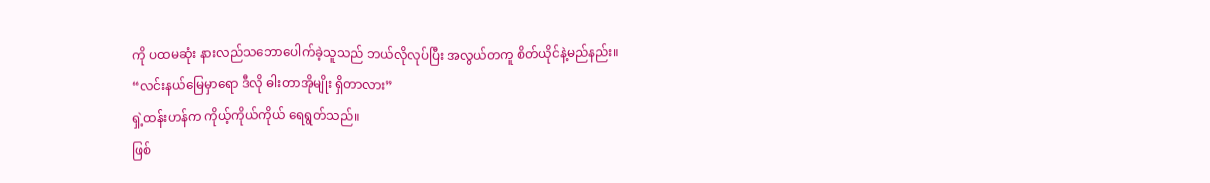ကို ပထမဆုံး နားလည်သဘောပေါက်ခဲ့သူသည် ဘယ်လိုလုပ်ပြီး အလွယ်တကူ စိတ်ယိုင်နဲ့မည်နည်း။
“လင်းနယ်မြေမှာရော ဒီလို ဓါးတာအိုမျိုး ရှိတာလား”
ရှဲ့ထန်းဟန်က ကိုယ့်ကိုယ်ကိုယ် ရေရွတ်သည်။
ဖြစ်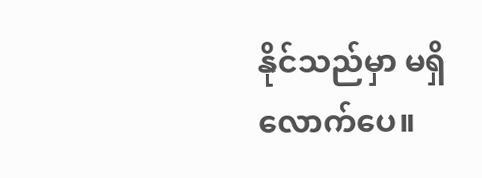နိုင်သည်မှာ မရှိလောက်ပေ။